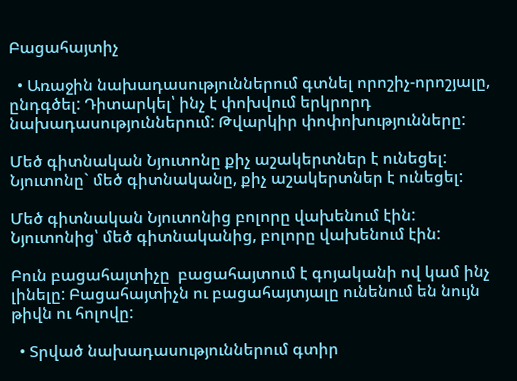Բացահայտիչ

  • Առաջին նախադասություններում գտնել որոշիչ-որոշյալը, ընդգծել: Դիտարկել՝ ինչ է փոխվում երկրորդ նախադասություններում: Թվարկիր փոփոխությունները:

Մեծ գիտնական Նյուտոնը քիչ աշակերտներ է ունեցել:
Նյուտոնը` մեծ գիտնականը, քիչ աշակերտներ է ունեցել:

Մեծ գիտնական Նյուտոնից բոլորը վախենում էին:
Նյուտոնից՝ մեծ գիտնականից, բոլորը վախենում էին:

Բուն բացահայտիչը  բացահայտում է գոյականի ով կամ ինչ լինելը: Բացահայտիչն ու բացահայտյալը ունենում են նույն թիվն ու հոլովը:

  • Տրված նախադասություններում գտիր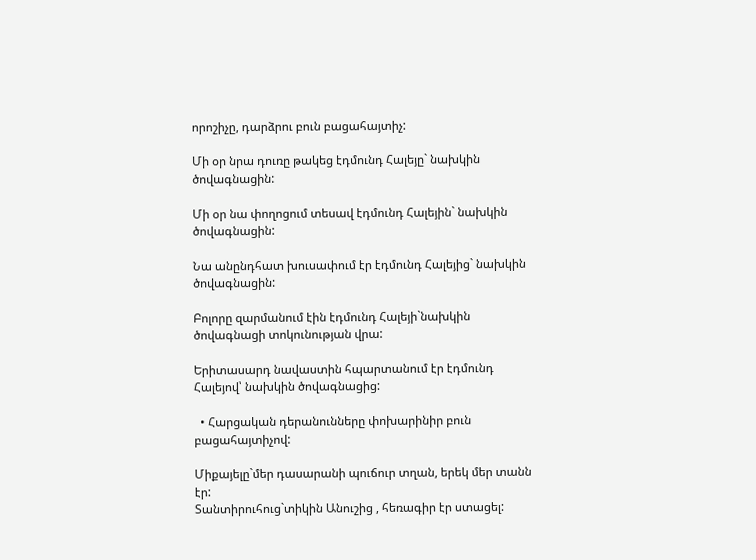որոշիչը, դարձրու բուն բացահայտիչ:

Մի օր նրա դուռը թակեց էդմունդ Հալեյը` նախկին ծովագնացին:

Մի օր նա փողոցում տեսավ էդմունդ Հալեյին` նախկին ծովագնացին:

Նա անընդհատ խուսափում էր էդմունդ Հալեյից` նախկին ծովագնացին:

Բոլորը զարմանում էին էդմունդ Հալեյի`նախկին ծովագնացի տոկունության վրա:

Երիտասարդ նավաստին հպարտանում էր էդմունդ Հալեյով՝ նախկին ծովագնացից:

  • Հարցական դերանունները փոխարինիր բուն բացահայտիչով:

Միքայելը`մեր դասարանի պուճուր տղան, երեկ մեր տանն էր:
Տանտիրուհուց`տիկին Անուշից , հեռագիր էր ստացել: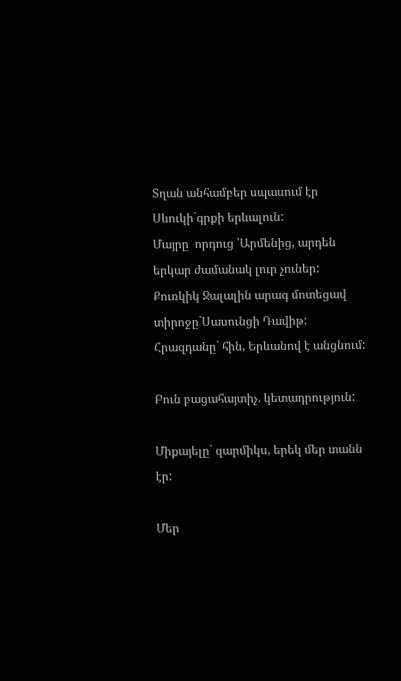Տղան անհամբեր սպասում էր Սևուկի`գրքի երևալուն:
Մայրը  որդուց ՝Արմենից, արդեն երկար ժամանակ լուր չուներ:
Քուռկիկ Ջալալին արագ մոտեցավ տիրոջը`Սասունցի Դավիթ:
Հրազդանը` հին, Երևանով է անցնում:

Բուն բացահայտիչ. կետադրություն:

Միքայելը` զարմիկս, երեկ մեր տանն էր:

Մեր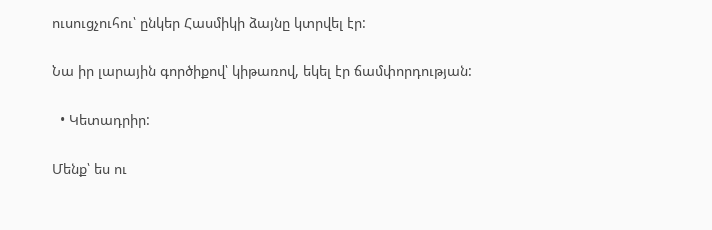ուսուցչուհու՝ ընկեր Հասմիկի ձայնը կտրվել էր:

Նա իր լարային գործիքով՝ կիթառով, եկել էր ճամփորդության:

  • Կետադրիր:

Մենք՝ ես ու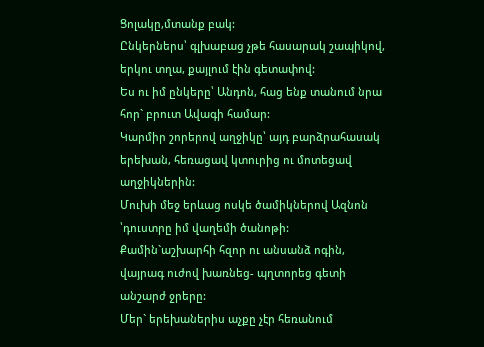Ցոլակը,մտանք բակ:
Ընկերներս՝ գլխաբաց չթե հասարակ շապիկով, երկու տղա, քայլում էին գետափով:
Ես ու իմ ընկերը՝ Անդոն, հաց ենք տանում նրա հոր` բրուտ Ավագի համար:
Կարմիր շորերով աղջիկը՝ այդ բարձրահասակ երեխան, հեռացավ կտուրից ու մոտեցավ աղջիկներին:
Մուխի մեջ երևաց ոսկե ծամիկներով Ազնոն ՝դուստրը իմ վաղեմի ծանոթի:
Քամին`աշխարհի հզոր ու անսանձ ոգին, վայրագ ուժով խառնեց- պղտորեց գետի անշարժ ջրերը:
Մեր` երեխաներիս աչքը չէր հեռանում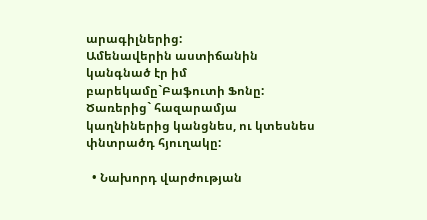արագիլներից:
Ամենավերին աստիճանին կանգնած էր իմ բարեկամը`Բաֆուտի Ֆոնը:
Ծառերից` հազարամյա կաղնիներից կանցնես, ու կտեսնես փնտրածդ հյուղակը:

  • Նախորդ վարժության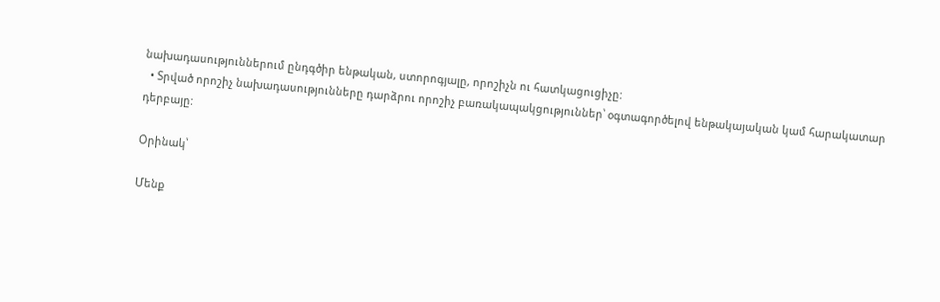նախադասություններում ընդգծիր ենթական, ստորոգյալը, որոշիչն ու հատկացուցիչը:
  • Տրված որոշիչ նախադասությունները դարձրու որոշիչ բառակապակցություններ՝ օգտագործելով ենթակայական կամ հարակատար դերբայը:

Օրինակ՝

Մենք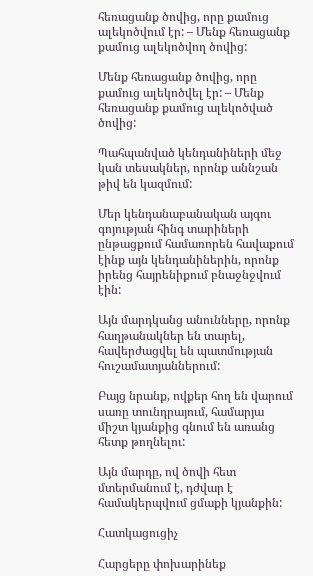հեռացանք ծովից, որը քամուց ալեկոծվում էր: – Մենք հեռացանք քամուց ալեկոծվող ծովից:

Մենք հեռացանք ծովից, որը քամուց ալեկոծվել էր: – Մենք հեռացանք քամուց ալեկոծված ծովից:

Պահպանված կենդանիների մեջ կան տեսակներ, որոնք աննշան թիվ են կազմում:

Մեր կենդանաբանական այգու գոյության հինգ տարիների ընթացքում համառորեն հավաքում էինք այն կենդանիներին, որոնք իրենց հայրենիքում բնաջնջվում էին:

Այն մարդկանց անունները, որոնք հաղթանակներ են տարել, հավերժացվել են պատմության հուշամատյաններում:

Բայց նրանք, ովքեր հող են վարում սառը տունդրայում, համարյա միշտ կյանքից գնում են առանց հետք թողնելու:

Այն մարդը, ով ծովի հետ մտերմանում է, դժվար է համակերպվում ցմաքի կյանքին:

Հատկացուցիչ

Հարցերը փոխարինեք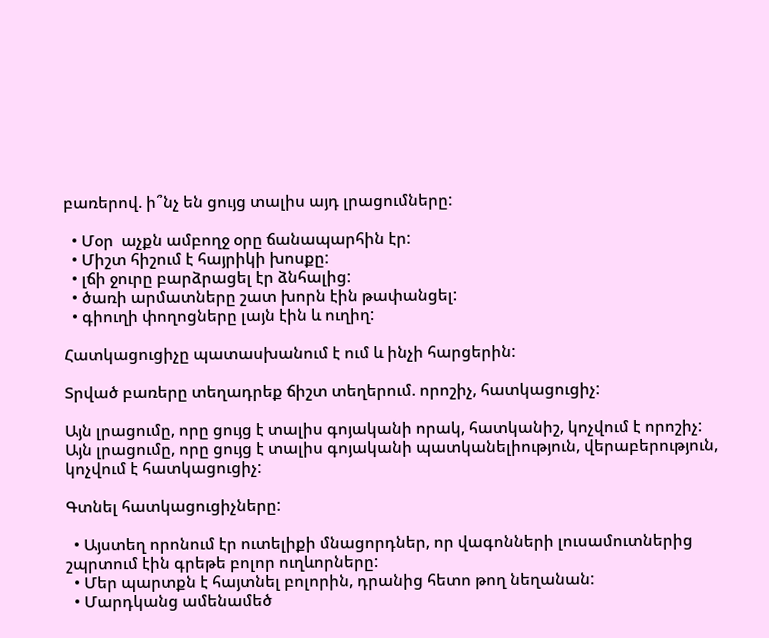բառերով. ի՞նչ են ցույց տալիս այդ լրացումները:

  • Մօր  աչքն ամբողջ օրը ճանապարհին էր:
  • Միշտ հիշում է հայրիկի խոսքը:
  • լճի ջուրը բարձրացել էր ձնհալից:
  • ծառի արմատները շատ խորն էին թափանցել:
  • գիուղի փողոցները լայն էին և ուղիղ:

Հատկացուցիչը պատասխանում է ում և ինչի հարցերին:

Տրված բառերը տեղադրեք ճիշտ տեղերում. որոշիչ, հատկացուցիչ:

Այն լրացումը, որը ցույց է տալիս գոյականի որակ, հատկանիշ, կոչվում է որոշիչ: Այն լրացումը, որը ցույց է տալիս գոյականի պատկանելիություն, վերաբերություն, կոչվում է հատկացուցիչ:

Գտնել հատկացուցիչները:

  • Այստեղ որոնում էր ուտելիքի մնացորդներ, որ վագոնների լուսամուտներից շպրտում էին գրեթե բոլոր ուղևորները:
  • Մեր պարտքն է հայտնել բոլորին, դրանից հետո թող նեղանան:
  • Մարդկանց ամենամեծ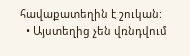հավաքատեղին է շուկան:
  • Այստեղից չեն վռնդվում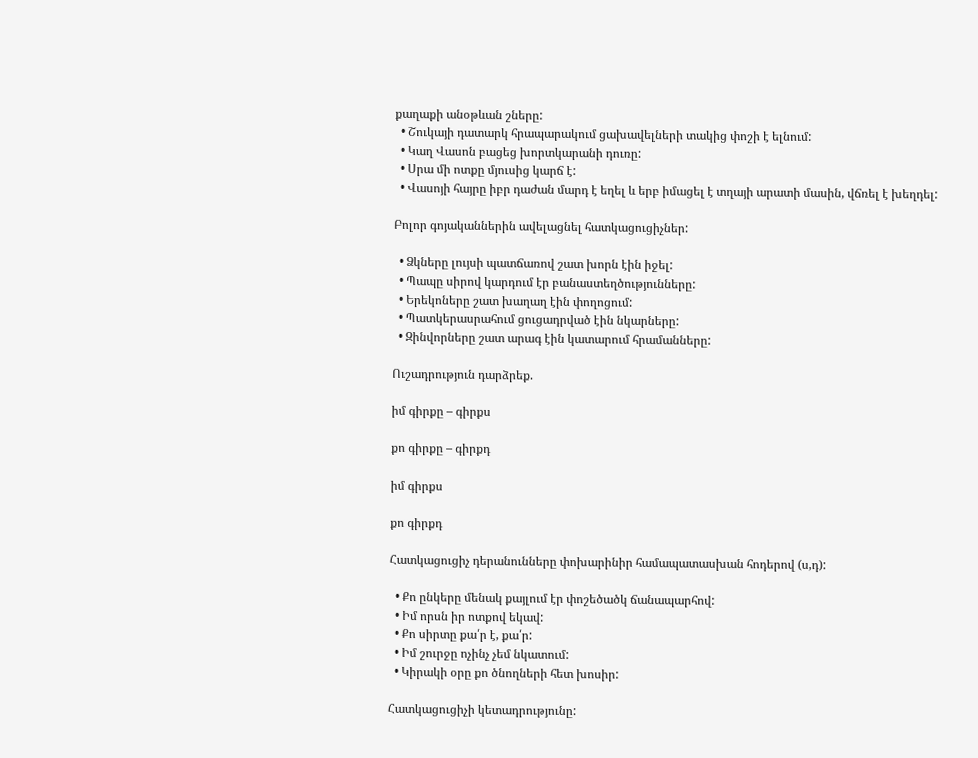քաղաքի անօթևան շները:
  • Շուկայի դատարկ հրապարակում ցախավելների տակից փոշի է ելնում:
  • Կաղ Վասոն բացեց խորտկարանի դուռը:
  • Սրա մի ոտքը մյուսից կարճ է:
  • Վասոյի հայրը իբր դաժան մարդ է եղել և երբ իմացել է տղայի արատի մասին, վճռել է խեղդել:

Բոլոր գոյականներին ավելացնել հատկացուցիչներ:

  • Ձկները լույսի պատճառով շատ խորն էին իջել:
  • Պապը սիրով կարդում էր բանաստեղծությունները:
  • Երեկոները շատ խաղաղ էին փողոցում:
  • Պատկերասրահում ցուցադրված էին նկարները:
  • Զինվորները շատ արագ էին կատարում հրամանները:

Ուշադրություն դարձրեք.

իմ գիրքը – գիրքս

քո գիրքը – գիրքդ

իմ գիրքս

քո գիրքդ

Հատկացուցիչ դերանունները փոխարինիր համապատասխան հոդերով (ս,դ):

  • Քո ընկերը մենակ քայլում էր փոշեծածկ ճանապարհով:
  • Իմ որսն իր ոտքով եկավ:
  • Քո սիրտը քա՛ր է, քա՛ր:
  • Իմ շուրջը ոչինչ չեմ նկատում:
  • Կիրակի օրը քո ծնողների հետ խոսիր:

Հատկացուցիչի կետադրությունը: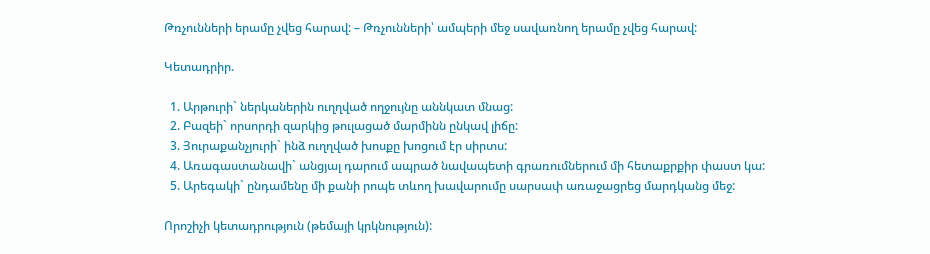Թռչունների երամը չվեց հարավ: – Թռչունների՝ ամպերի մեջ սավառնող երամը չվեց հարավ:

Կետադրիր.

  1. Արթուրի` ներկաներին ուղղված ողջույնը աննկատ մնաց:
  2. Բազեի` որսորդի զարկից թուլացած մարմինն ընկավ լիճը:
  3. Յուրաքանչյուրի` ինձ ուղղված խոսքը խոցում էր սիրտս:
  4. Առագաստանավի` անցյալ դարում ապրած նավապետի գրառումներում մի հետաքրքիր փաստ կա:
  5. Արեգակի` ընդամենը մի քանի րոպե տևող խավարումը սարսափ առաջացրեց մարդկանց մեջ:

Որոշիչի կետադրություն (թեմայի կրկնություն):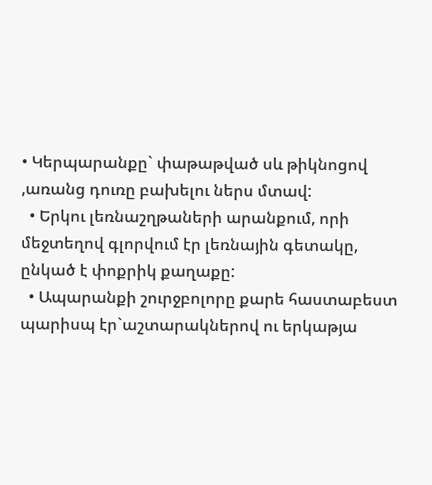• Կերպարանքը` փաթաթված սև թիկնոցով ,առանց դուռը բախելու ներս մտավ:
  • Երկու լեռնաշղթաների արանքում, որի մեջտեղով գլորվում էր լեռնային գետակը, ընկած է փոքրիկ քաղաքը:
  • Ապարանքի շուրջբոլորը քարե հաստաբեստ պարիսպ էր`աշտարակներով ու երկաթյա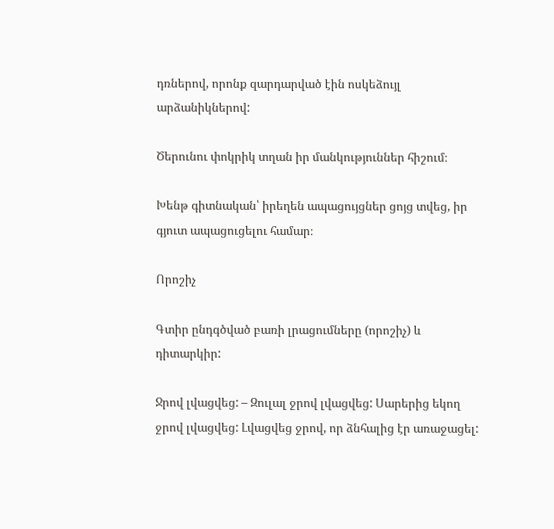դռներով, որոնք զարդարված էին ոսկեձույլ արձանիկներով:

Ծերունու փոկրիկ տղան իր մանկություններ հիշում։

Խենթ գիտնական՝ իրեղեն ապացույցներ ցոյց տվեց, իր գյուտ ապացուցելու համար։

Որոշիչ

Գտիր ընդգծված բառի լրացումները (որոշիչ) և դիտարկիր:

Ջրով լվացվեց: – Զուլալ ջրով լվացվեց: Սարերից եկող ջրով լվացվեց: Լվացվեց ջրով, որ ձնհալից էր առաջացել: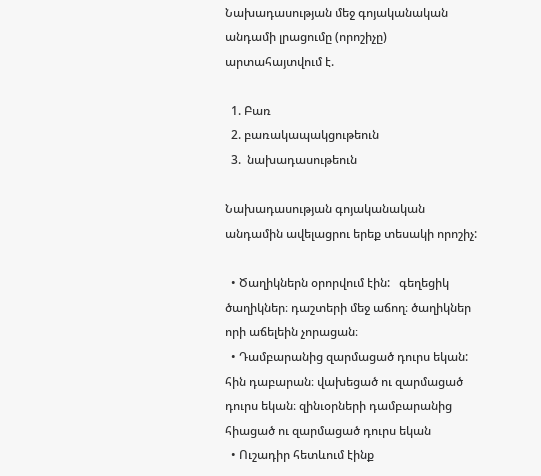Նախադասության մեջ գոյականական անդամի լրացումը (որոշիչը) արտահայտվում է.

  1. Բառ
  2. բառակապակցութեուն
  3.  նախադասութեուն

Նախադասության գոյականական անդամին ավելացրու երեք տեսակի որոշիչ:

  • Ծաղիկներն օրորվում էին:   գեղեցիկ ծաղիկներ։ դաշտերի մեջ աճող։ ծաղիկներ որի աճելեին չորացան։
  • Դամբարանից զարմացած դուրս եկան:  հին դաբարան։ վախեցած ու զարմացած դուրս եկան։ զինւօրների դամբարանից հիացած ու զարմացած դուրս եկան
  • Ուշադիր հետևում էինք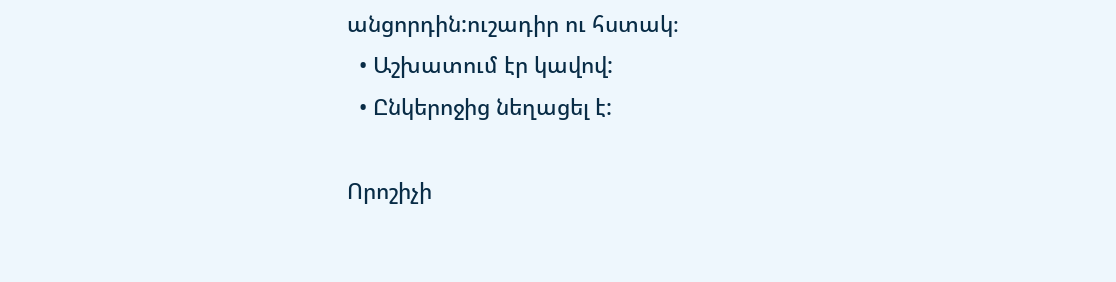անցորդին:ուշադիր ու հստակ։
  • Աշխատում էր կավով:
  • Ընկերոջից նեղացել է:

Որոշիչի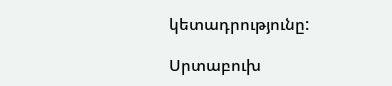կետադրությունը:

Սրտաբուխ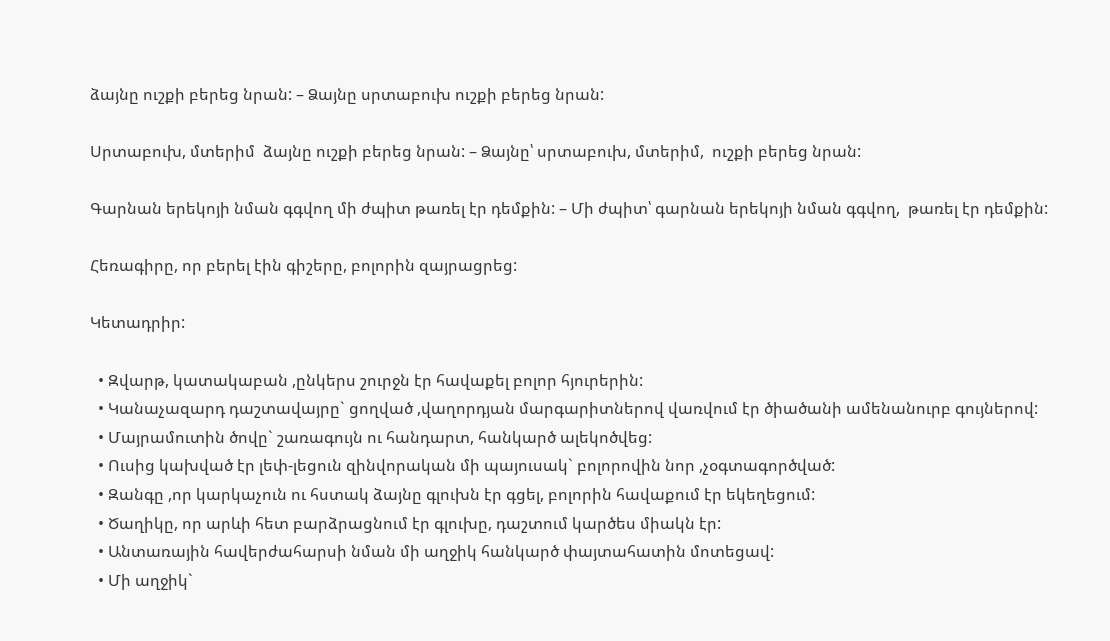ձայնը ուշքի բերեց նրան: – Ձայնը սրտաբուխ ուշքի բերեց նրան:

Սրտաբուխ, մտերիմ  ձայնը ուշքի բերեց նրան: – Ձայնը՝ սրտաբուխ, մտերիմ,  ուշքի բերեց նրան:

Գարնան երեկոյի նման գգվող մի ժպիտ թառել էր դեմքին: – Մի ժպիտ՝ գարնան երեկոյի նման գգվող,  թառել էր դեմքին:

Հեռագիրը, որ բերել էին գիշերը, բոլորին զայրացրեց:

Կետադրիր:

  • Զվարթ, կատակաբան ,ընկերս շուրջն էր հավաքել բոլոր հյուրերին:
  • Կանաչազարդ դաշտավայրը` ցողված ,վաղորդյան մարգարիտներով վառվում էր ծիածանի ամենանուրբ գույներով:
  • Մայրամուտին ծովը` շառագույն ու հանդարտ, հանկարծ ալեկոծվեց:
  • Ուսից կախված էր լեփ-լեցուն զինվորական մի պայուսակ` բոլորովին նոր ,չօգտագործված:
  • Զանգը ,որ կարկաչուն ու հստակ ձայնը գլուխն էր գցել, բոլորին հավաքում էր եկեղեցում:
  • Ծաղիկը, որ արևի հետ բարձրացնում էր գլուխը, դաշտում կարծես միակն էր:
  • Անտառային հավերժահարսի նման մի աղջիկ հանկարծ փայտահատին մոտեցավ:
  • Մի աղջիկ`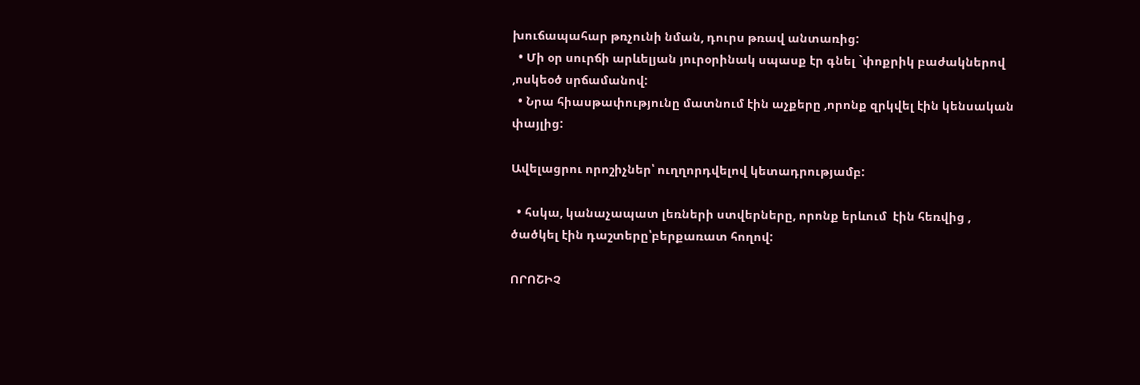խուճապահար թռչունի նման, դուրս թռավ անտառից:
  • Մի օր սուրճի արևելյան յուրօրինակ սպասք էր գնել `փոքրիկ բաժակներով ,ոսկեօծ սրճամանով:
  • Նրա հիասթափությունը մատնում էին աչքերը ,որոնք զրկվել էին կենսական փայլից:

Ավելացրու որոշիչներ՝ ուղղորդվելով կետադրությամբ:

  • հսկա, կանաչապատ լեռների ստվերները, որոնք երևում  էին հեռվից , ծածկել էին դաշտերը՝բերքառատ հողով:

ՈՐՈՇԻՉ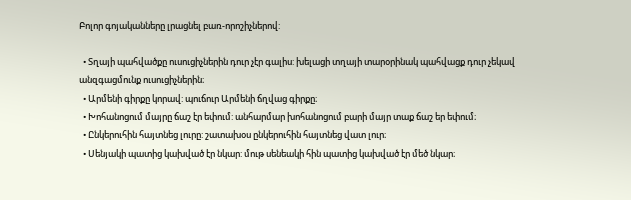Բոլոր գոյականները լրացնել բառ-որոշիչներով:

  • Տղայի պահվածքը ուսուցիչներին դուր չէր գալիս: խելացի տղայի տարօրինակ պահվացք դուր չեկավ անզգացմունք ուսուցիչներին։
  • Արմենի գիրքը կորավ: պուճուր Արմենի ճղվաց գիրքը։
  • Խոհանոցում մայրը ճաշ էր եփում: անհարմար խոհանոցում բարի մայր տաք ճաշ եր եփում։
  • Ընկերուհին հայտնեց լուրը: շատախօս ընկերուհին հայտնեց վատ լուր։
  • Սենյակի պատից կախված էր նկար: մութ սենեակի հին պատից կախված էր մեծ նկար։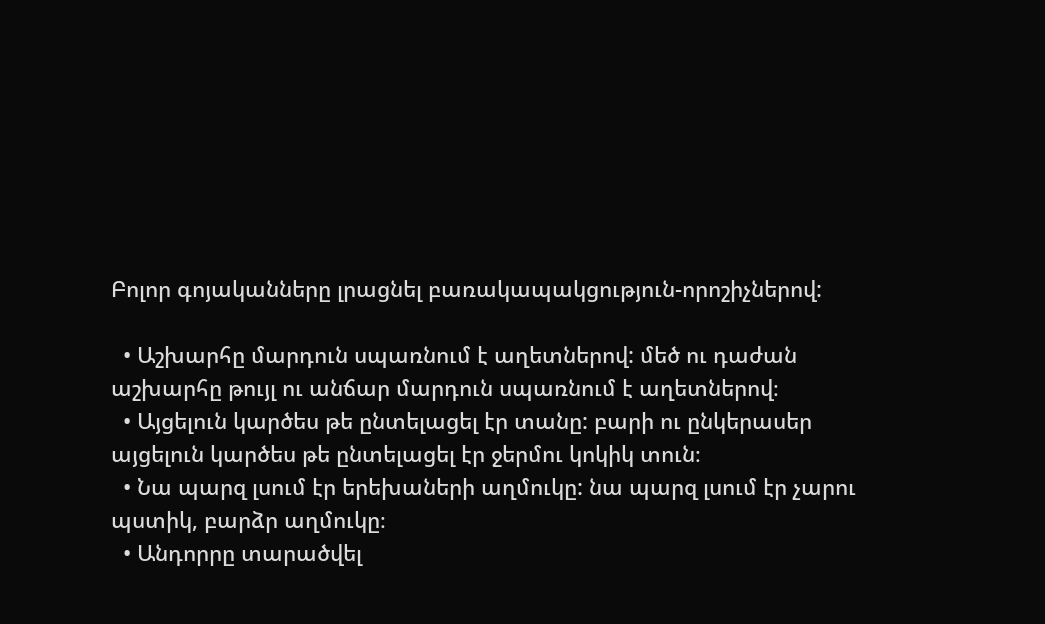Բոլոր գոյականները լրացնել բառակապակցություն-որոշիչներով:

  • Աշխարհը մարդուն սպառնում է աղետներով: մեծ ու դաժան աշխարհը թույլ ու անճար մարդուն սպառնում է աղետներով։
  • Այցելուն կարծես թե ընտելացել էր տանը: բարի ու ընկերասեր այցելուն կարծես թե ընտելացել էր ջերմու կոկիկ տուն։
  • Նա պարզ լսում էր երեխաների աղմուկը: նա պարզ լսում էր չարու պստիկ, բարձր աղմուկը։
  • Անդորրը տարածվել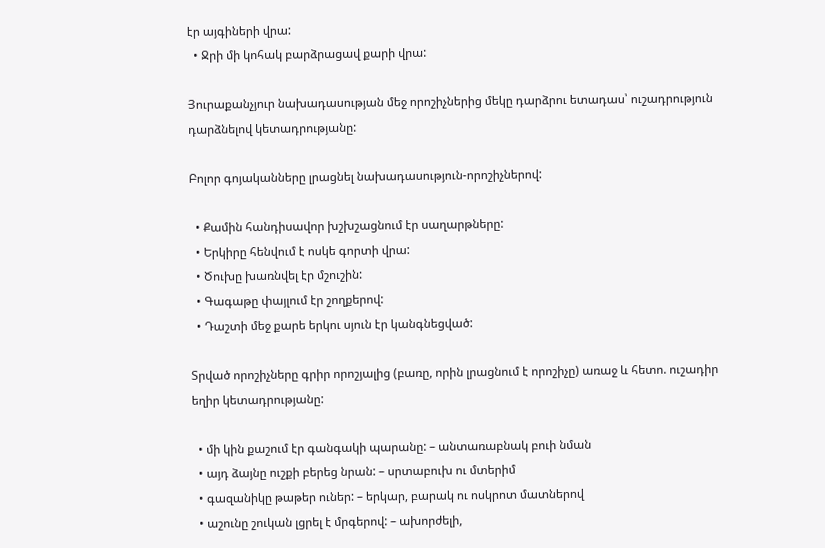էր այգիների վրա:
  • Ջրի մի կոհակ բարձրացավ քարի վրա:

Յուրաքանչյուր նախադասության մեջ որոշիչներից մեկը դարձրու ետադաս՝ ուշադրություն դարձնելով կետադրությանը:

Բոլոր գոյականները լրացնել նախադասություն-որոշիչներով:

  • Քամին հանդիսավոր խշխշացնում էր սաղարթները:
  • Երկիրը հենվում է ոսկե գորտի վրա:
  • Ծուխը խառնվել էր մշուշին:
  • Գագաթը փայլում էր շողքերով:
  • Դաշտի մեջ քարե երկու սյուն էր կանգնեցված:

Տրված որոշիչները գրիր որոշյալից (բառը, որին լրացնում է որոշիչը) առաջ և հետո. ուշադիր եղիր կետադրությանը:

  • մի կին քաշում էր գանգակի պարանը: – անտառաբնակ բուի նման
  • այդ ձայնը ուշքի բերեց նրան: – սրտաբուխ ու մտերիմ
  • գազանիկը թաթեր ուներ: – երկար, բարակ ու ոսկրոտ մատներով
  • աշունը շուկան լցրել է մրգերով: – ախորժելի,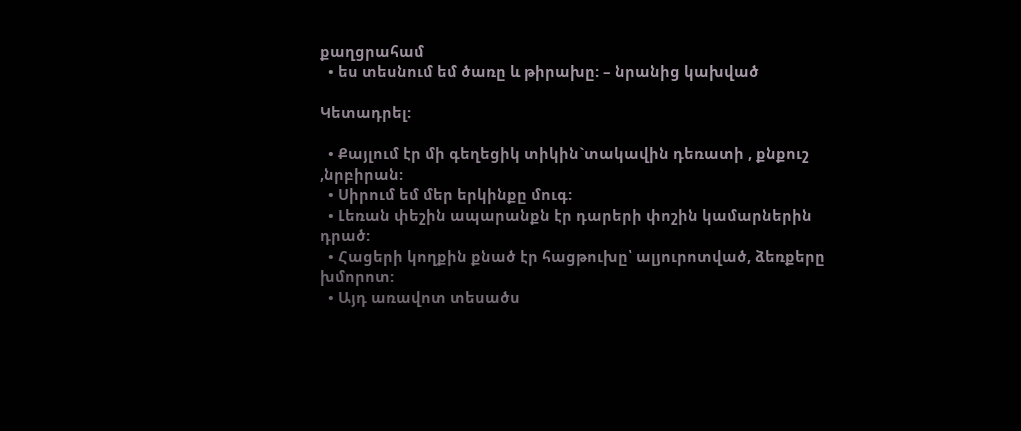քաղցրահամ
  • ես տեսնում եմ ծառը և թիրախը: – նրանից կախված

Կետադրել:

  • Քայլում էր մի գեղեցիկ տիկին`տակավին դեռատի , քնքուշ ,նրբիրան:
  • Սիրում եմ մեր երկինքը մուգ:
  • Լեռան փեշին ապարանքն էր դարերի փոշին կամարներին դրած:
  • Հացերի կողքին քնած էր հացթուխը՝ ալյուրոտված, ձեռքերը խմորոտ:
  • Այդ առավոտ տեսածս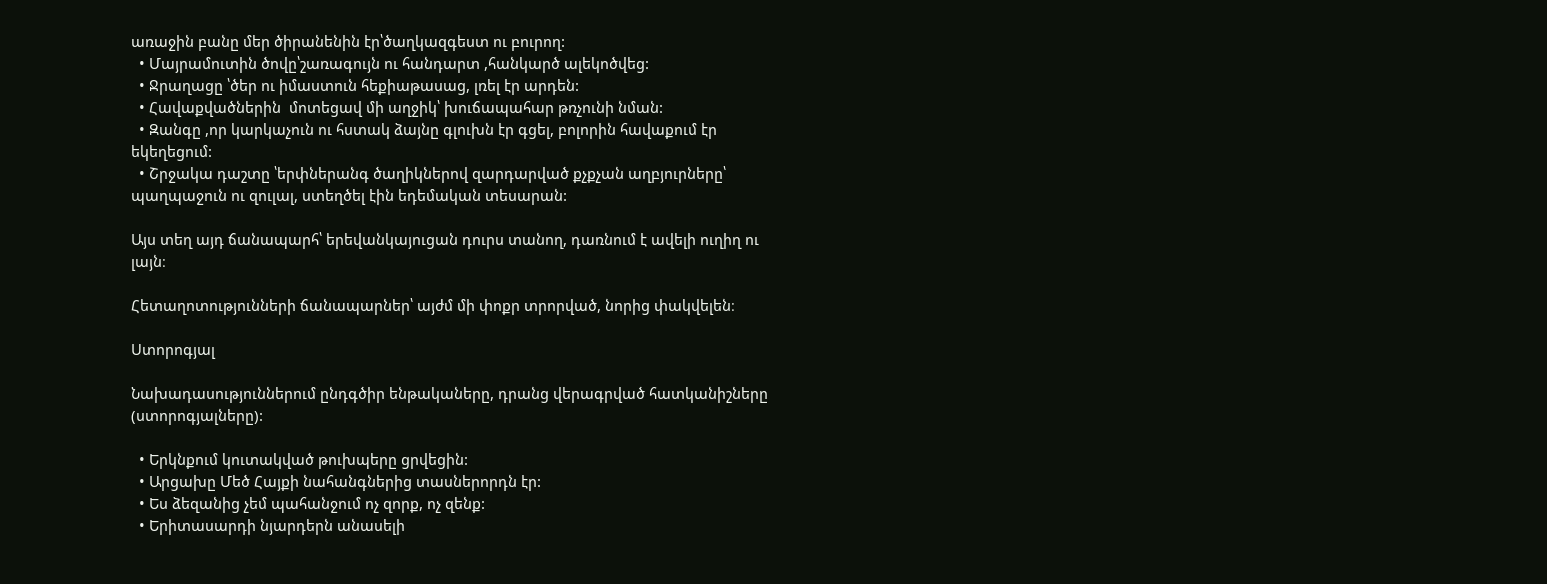առաջին բանը մեր ծիրանենին էր՝ծաղկազգեստ ու բուրող:
  • Մայրամուտին ծովը՝շառագույն ու հանդարտ ,հանկարծ ալեկոծվեց:
  • Ջրաղացը ՝ծեր ու իմաստուն հեքիաթասաց, լռել էր արդեն:
  • Հավաքվածներին  մոտեցավ մի աղջիկ՝ խուճապահար թռչունի նման:
  • Զանգը ,որ կարկաչուն ու հստակ ձայնը գլուխն էր գցել, բոլորին հավաքում էր եկեղեցում:
  • Շրջակա դաշտը ՝երփներանգ ծաղիկներով զարդարված քչքչան աղբյուրները՝ պաղպաջուն ու զուլալ, ստեղծել էին եդեմական տեսարան:

Այս տեղ այդ ճանապարհ՝ երեվանկայուցան դուրս տանող, դառնում է ավելի ուղիղ ու լայն։

Հետաղոտությունների ճանապարներ՝ այժմ մի փոքր տրորված, նորից փակվելեն։

Ստորոգյալ

Նախադասություններում ընդգծիր ենթակաները, դրանց վերագրված հատկանիշները (ստորոգյալները):

  • Երկնքում կուտակված թուխպերը ցրվեցին:
  • Արցախը Մեծ Հայքի նահանգներից տասներորդն էր:
  • Ես ձեզանից չեմ պահանջում ոչ զորք, ոչ զենք:
  • Երիտասարդի նյարդերն անասելի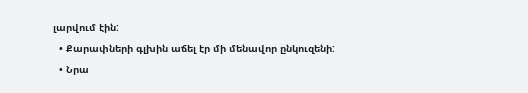լարվում էին:
  • Քարափների գլխին աճել էր մի մենավոր ընկուզենի:
  • Նրա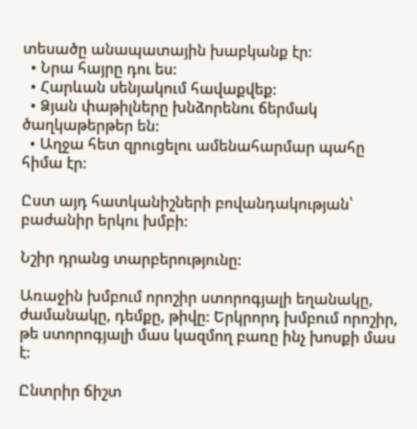տեսածը անապատային խաբկանք էր:
  • Նրա հայրը դու ես:
  • Հարևան սենյակում հավաքվեք:
  • Ձյան փաթիլները խնձորենու ճերմակ ծաղկաթերթեր են:
  • Աղջա հետ զրուցելու ամենահարմար պահը հիմա էր:

Ըստ այդ հատկանիշների բովանդակության՝ բաժանիր երկու խմբի:

Նշիր դրանց տարբերությունը:

Առաջին խմբում որոշիր ստորոգյալի եղանակը, ժամանակը, դեմքը, թիվը: Երկրորդ խմբում որոշիր, թե ստորոգյալի մաս կազմող բառը ինչ խոսքի մաս է:

Ընտրիր ճիշտ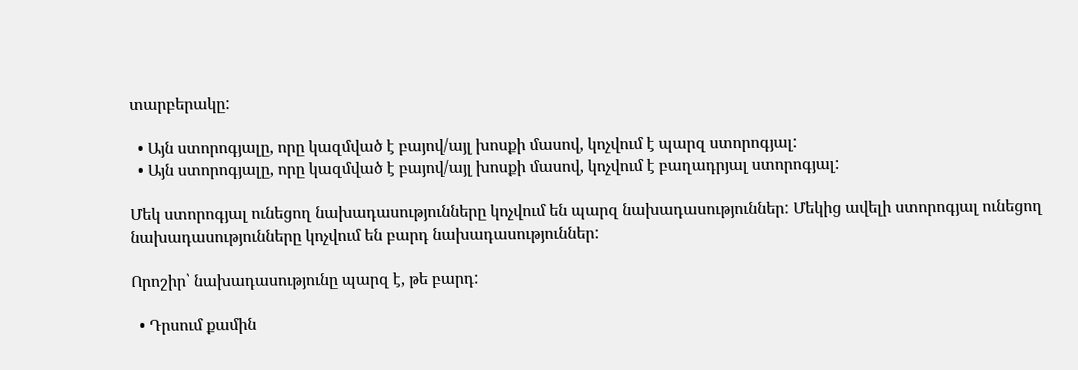տարբերակը:

  • Այն ստորոգյալը, որը կազմված է բայով/այլ խոսքի մասով, կոչվում է պարզ ստորոգյալ:
  • Այն ստորոգյալը, որը կազմված է բայով/այլ խոսքի մասով, կոչվում է բաղադրյալ ստորոգյալ:

Մեկ ստորոգյալ ունեցող նախադասությունները կոչվում են պարզ նախադասություններ: Մեկից ավելի ստորոգյալ ունեցող նախադասությունները կոչվում են բարդ նախադասություններ:

Որոշիր՝ նախադասությունը պարզ է, թե բարդ:

  • Դրսում քամին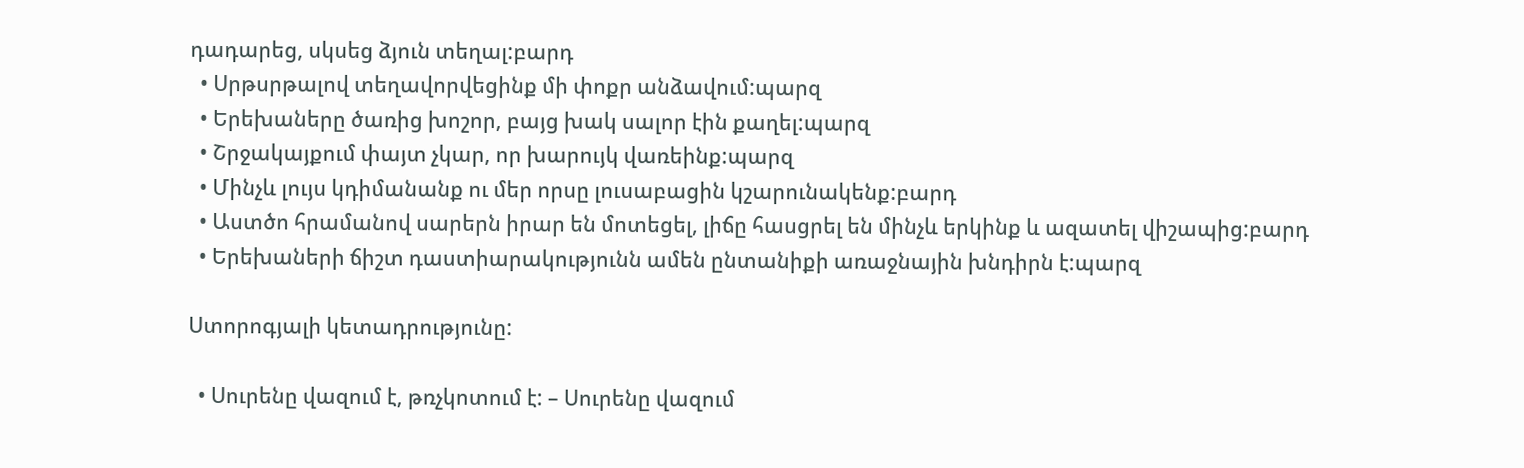դադարեց, սկսեց ձյուն տեղալ:բարդ
  • Սրթսրթալով տեղավորվեցինք մի փոքր անձավում:պարզ
  • Երեխաները ծառից խոշոր, բայց խակ սալոր էին քաղել:պարզ
  • Շրջակայքում փայտ չկար, որ խարույկ վառեինք:պարզ
  • Մինչև լույս կդիմանանք ու մեր որսը լուսաբացին կշարունակենք:բարդ
  • Աստծո հրամանով սարերն իրար են մոտեցել, լիճը հասցրել են մինչև երկինք և ազատել վիշապից:բարդ
  • Երեխաների ճիշտ դաստիարակությունն ամեն ընտանիքի առաջնային խնդիրն է:պարզ

Ստորոգյալի կետադրությունը:

  • Սուրենը վազում է, թռչկոտում է: – Սուրենը վազում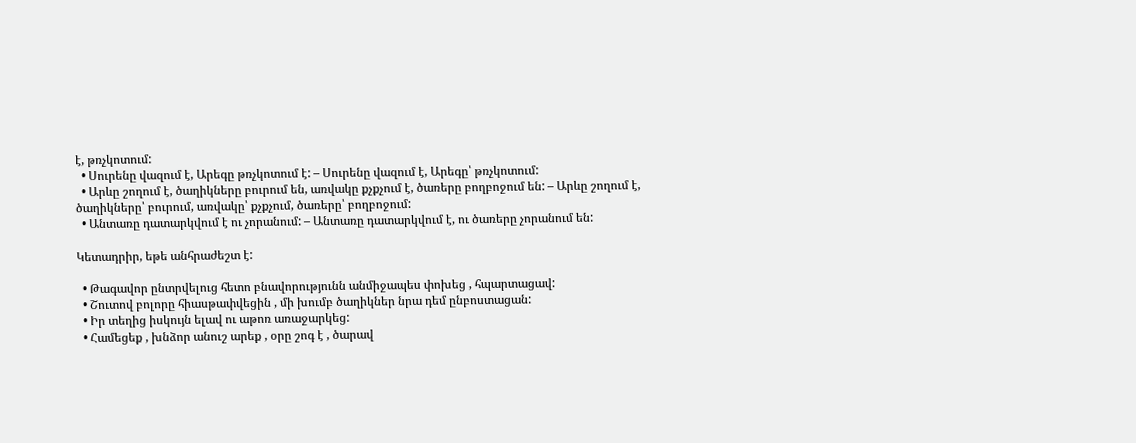է, թռչկոտում:
  • Սուրենը վազում է, Արեգը թռչկոտում է: – Սուրենը վազում է, Արեգը՝ թռչկոտում:
  • Արևը շողում է, ծաղիկները բուրում են, առվակը քչքչում է, ծառերը բողբոջում են: – Արևը շողում է, ծաղիկները՝ բուրում, առվակը՝ քչքչում, ծառերը՝ բողբոջում:
  • Անտառը դատարկվում է ու չորանում: – Անտառը դատարկվում է, ու ծառերը չորանում են:

Կետադրիր, եթե անհրաժեշտ է:

  • Թագավոր ընտրվելուց հետո բնավորությունն անմիջապես փոխեց , հպարտացավ:
  • Շուտով բոլորը հիասթափվեցին , մի խումբ ծաղիկներ նրա դեմ ընբոստացան:
  • Իր տեղից իսկույն ելավ ու աթոռ առաջարկեց:
  • Համեցեք , խնձոր անուշ արեք , օրը շոգ է , ծարավ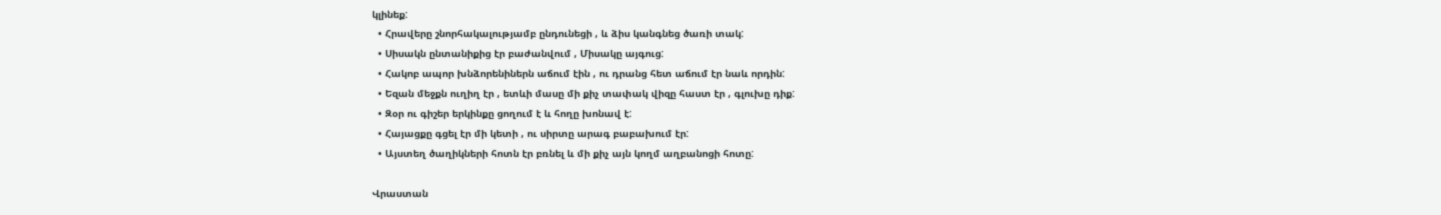կլինեք:
  • Հրավերը շնորհակալությամբ ընդունեցի , և ձիս կանգնեց ծառի տակ:
  • Սիսակն ընտանիքից էր բաժանվում , Միսակը այգուց:
  • Հակոբ ապոր խնձորենիներն աճում էին , ու դրանց հետ աճում էր նաև որդին:
  • Եզան մեջքն ուղիղ էր , ետևի մասը մի քիչ տափակ վիզը հաստ էր , գլուխը դիք:
  • Զօր ու գիշեր երկինքը ցողում է և հողը խոնավ է:
  • Հայացքը գցել էր մի կետի , ու սիրտը արագ բաբախում էր:
  • Այստեղ ծաղիկների հոտն էր բռնել և մի քիչ այն կողմ աղբանոցի հոտը:

Վրաստան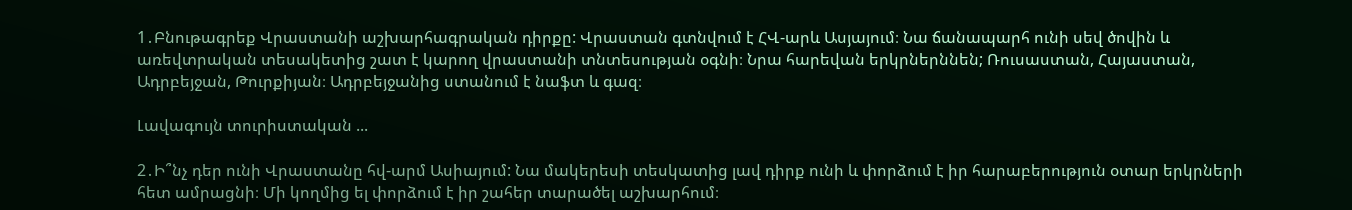1․Բնութագրեք Վրաստանի աշխարհագրական դիրքը: Վրաստան գտնվում է ՀՎ-արև Ասյայում։ Նա ճանապարհ ունի սեվ ծովին և առեվտրական տեսակետից շատ է կարող վրաստանի տնտեսության օգնի։ Նրա հարեվան երկրներննեն; Ռուսաստան, Հայաստան, Ադրբեյջան, Թուրքիյան։ Ադրբեյջանից ստանում է նաֆտ և գազ։

Լավագույն տուրիստական ...

2․Ի՞նչ դեր ունի Վրաստանը հվ-արմ Ասիայում: Նա մակերեսի տեսկատից լավ դիրք ունի և փորձում է իր հարաբերություն օտար երկրների հետ ամրացնի։ Մի կողմից ել փորձում է իր շահեր տարածել աշխարհում։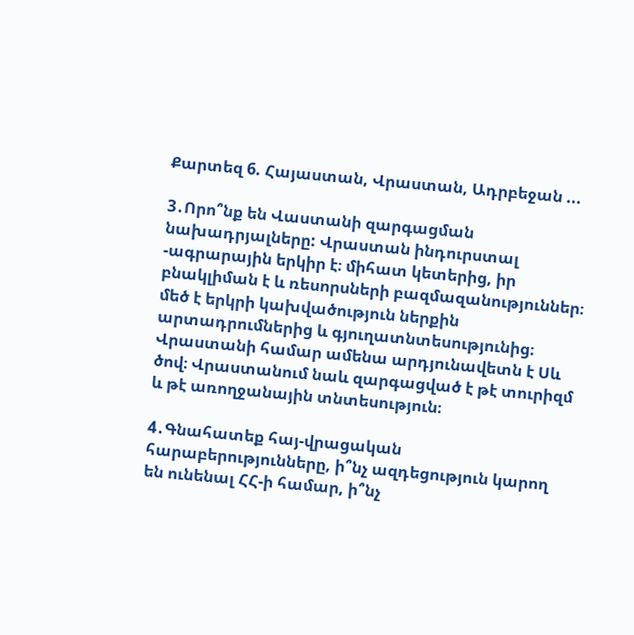Քարտեզ 6. Հայաստան, Վրաստան, Ադրբեջան ...

3․Որո՞նք են Վաստանի զարգացման նախադրյալները: Վրաստան ինդուրստալ -ագրարային երկիր է։ միհատ կետերից, իր բնակլիման է և ռեսորսների բազմազանություններ։ մեծ է երկրի կախվածություն ներքին արտադրումներից և գյուղատնտեսությունից։ Վրաստանի համար ամենա արդյունավետն է Սև ծով։ Վրաստանում նաև զարգացված է թէ տուրիզմ և թէ առողջանային տնտեսություն։

4․Գնահատեք հայ-վրացական հարաբերությունները, ի՞նչ ազդեցություն կարող են ունենալ ՀՀ-ի համար, ի՞նչ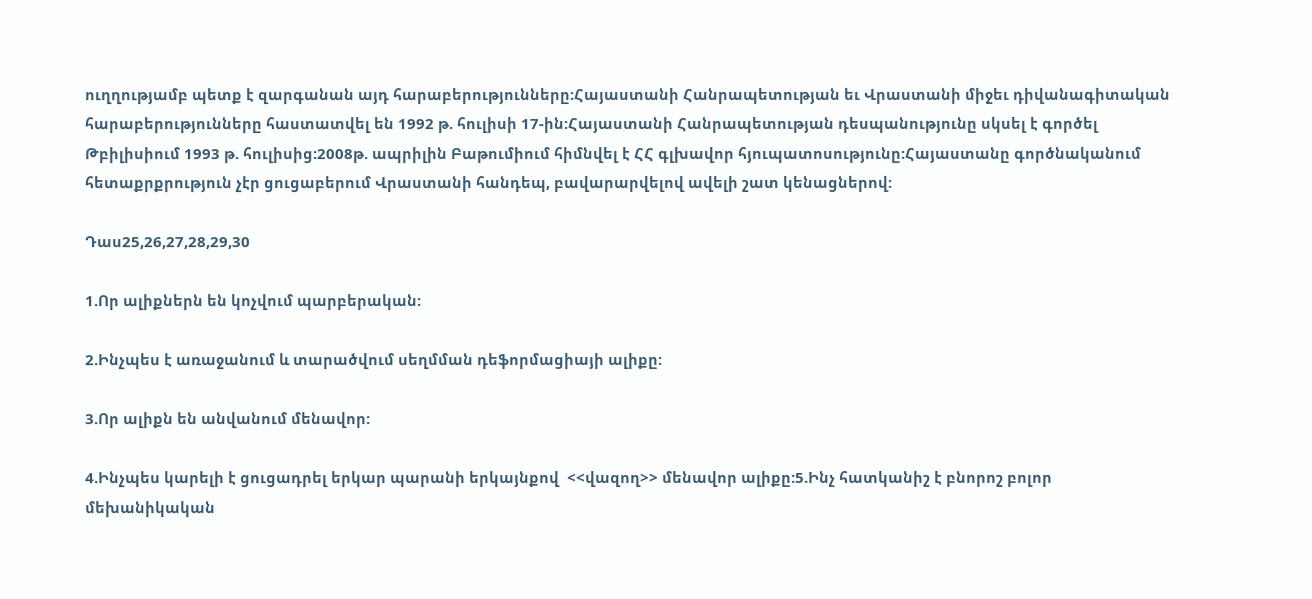ուղղությամբ պետք է զարգանան այդ հարաբերությունները:Հայաստանի Հանրապետության եւ Վրաստանի միջեւ դիվանագիտական հարաբերությունները հաստատվել են 1992 թ. հուլիսի 17-ին:Հայաստանի Հանրապետության դեսպանությունը սկսել է գործել Թբիլիսիում 1993 թ. հուլիսից:2008թ. ապրիլին Բաթումիում հիմնվել է ՀՀ գլխավոր հյուպատոսությունը:Հայաստանը գործնականում հետաքրքրություն չէր ցուցաբերում Վրաստանի հանդեպ, բավարարվելով ավելի շատ կենացներով:

Դաս25,26,27,28,29,30

1.Որ ալիքներն են կոչվում պարբերական:

2.Ինչպես է առաջանում և տարածվում սեղմման դեֆորմացիայի ալիքը:

3.Որ ալիքն են անվանում մենավոր:

4.Ինչպես կարելի է ցուցադրել երկար պարանի երկայնքով  <<վազող>> մենավոր ալիքը:5.Ինչ հատկանիշ է բնորոշ բոլոր մեխանիկական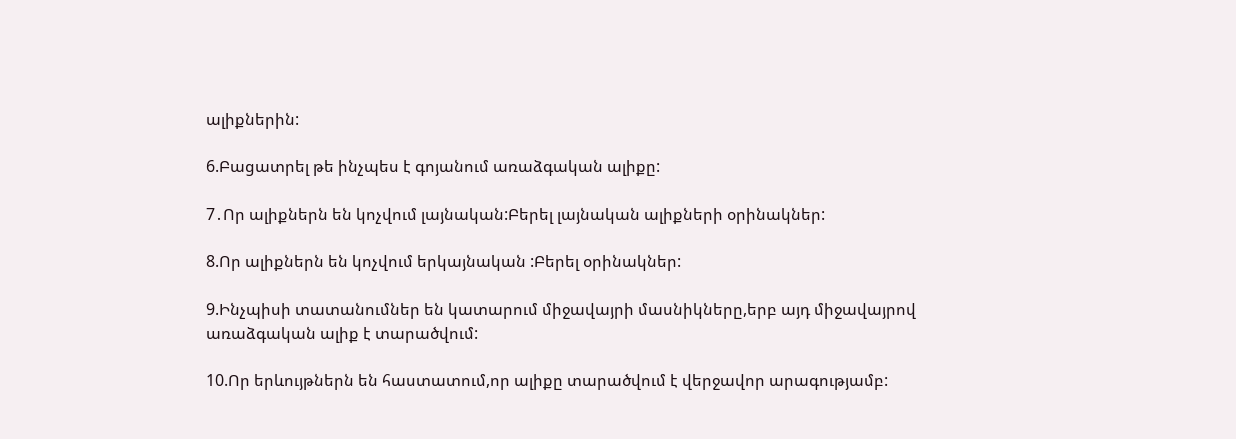ալիքներին:

6.Բացատրել թե ինչպես է գոյանում առաձգական ալիքը:

7․Որ ալիքներն են կոչվում լայնական:Բերել լայնական ալիքների օրինակներ:

8.Որ ալիքներն են կոչվում երկայնական :Բերել օրինակներ:

9.Ինչպիսի տատանումներ են կատարում միջավայրի մասնիկները,երբ այդ միջավայրով առաձգական ալիք է տարածվում:

10.Որ երևույթներն են հաստատում,որ ալիքը տարածվում է վերջավոր արագությամբ: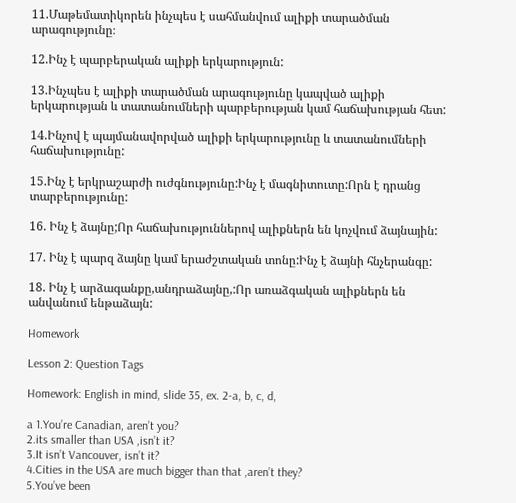11.Մաթեմատիկորեն ինչպես է սահմանվում ալիքի տարածման արագությունը։

12.Ինչ է պարբերական ալիքի երկարություն:

13.Ինչպես է ալիքի տարածման արագությունը կապված ալիքի երկարության և տատանումների պարբերության կամ հաճախության հետ:

14.Ինչով է պայմանավորված ալիքի երկարությունը և տատանումների հաճախությունը:

15.Ինչ է երկրաշարժի ուժգնությունը:Ինչ է մագնիտուտը:Որն է դրանց տարբերությունը:

16. Ինչ է ձայնը;Որ հաճախություններով ալիքներն են կոչվում ձայնային:

17. Ինչ է պարզ ձայնը կամ երաժշտական տոնը:Ինչ է ձայնի հնչերանգը:

18. Ինչ է արձագանքը,անդրաձայնը,:Որ առաձգական ալիքներն են անվանում ենթաձայն:

Homework

Lesson 2: Question Tags

Homework: English in mind, slide 35, ex. 2-a, b, c, d,

a 1.You’re Canadian, aren’t you?
2.its smaller than USA ,isn’t it?
3.It isn’t Vancouver, isn’t it?
4.Cities in the USA are much bigger than that ,aren’t they?
5.You’ve been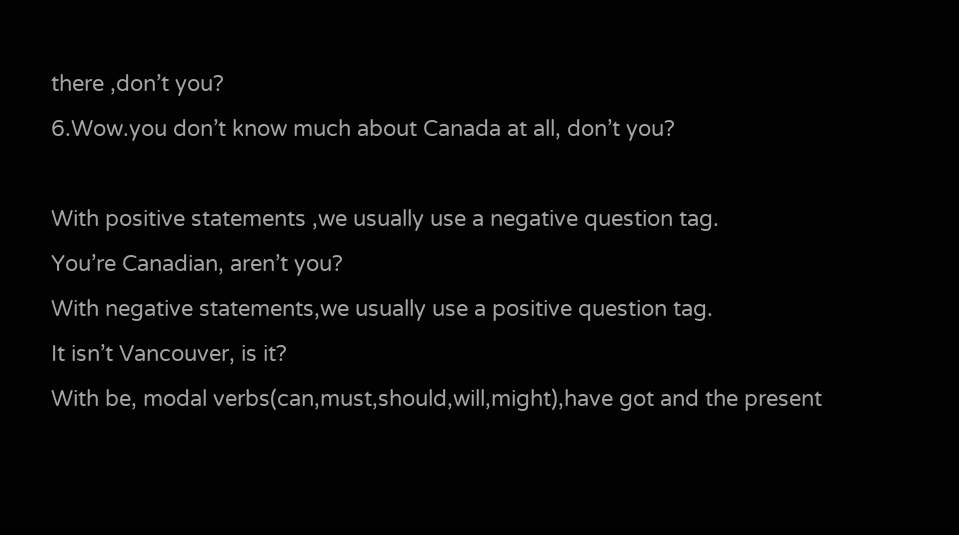there ,don’t you?
6.Wow.you don’t know much about Canada at all, don’t you?

With positive statements ,we usually use a negative question tag.
You’re Canadian, aren’t you?
With negative statements,we usually use a positive question tag.
It isn’t Vancouver, is it?
With be, modal verbs(can,must,should,will,might),have got and the present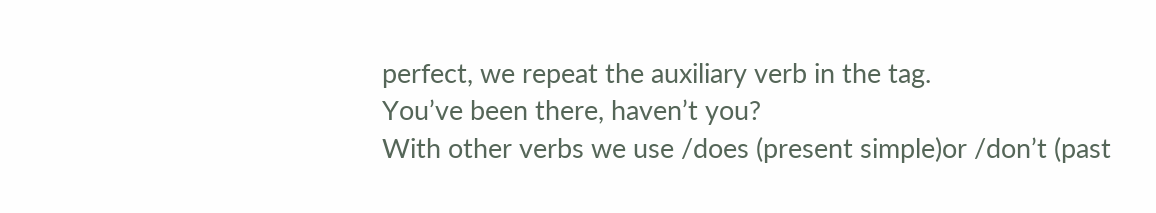perfect, we repeat the auxiliary verb in the tag.
You’ve been there, haven’t you?
With other verbs we use /does (present simple)or /don’t (past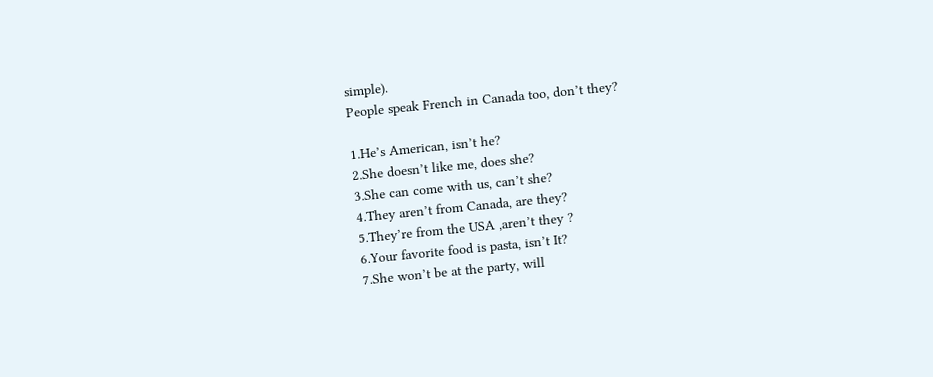simple).
People speak French in Canada too, don’t they?

1.He’s American, isn’t he?
2.She doesn’t like me, does she?
3.She can come with us, can’t she?
4.They aren’t from Canada, are they?
5.They’re from the USA ,aren’t they ?
6.Your favorite food is pasta, isn’t It?
7.She won’t be at the party, will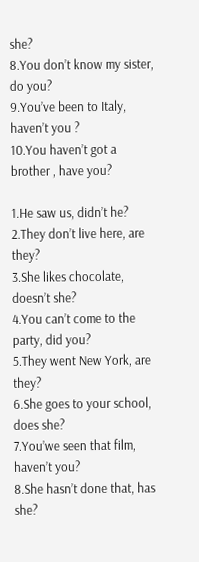she?
8.You don’t know my sister, do you?
9.You’ve been to Italy, haven’t you ?
10.You haven’t got a brother , have you?

1.He saw us, didn’t he?
2.They don’t live here, are they?
3.She likes chocolate, doesn’t she?
4.You can’t come to the party, did you?
5.They went New York, are they?
6.She goes to your school, does she?
7.You’we seen that film, haven’t you?
8.She hasn’t done that, has she?